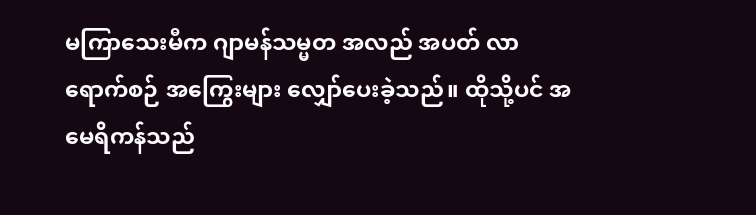မကြာသေးမီက ဂျာမန်သမ္မတ အလည် အပတ် လာရောက်စဉ် အကြွေးများ လျှော်ပေးခဲ့သည်။ ထိုသို့ပင် အမေရိကန်သည်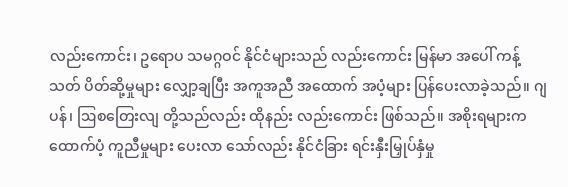လည်းကောင်း၊ ဥရောပ သမဂ္ဂဝင် နိုင်ငံများသည် လည်းကောင်း မြန်မာ အပေါ် ကန့်သတ် ပိတ်ဆို့မှုများ လျှော့ချပြီး အကူအညီ အထောက် အပံ့များ ပြန်ပေးလာခဲ့သည်။ ဂျပန်၊ ဩစတြေးလျ တို့သည်လည်း ထိုနည်း လည်းကောင်း ဖြစ်သည်။ အစိုးရများက ထောက်ပံ့ ကူညီမှုများ ပေးလာ သော်လည်း နိုင်ငံခြား ရင်းနှီးမြှုပ်နှံမှု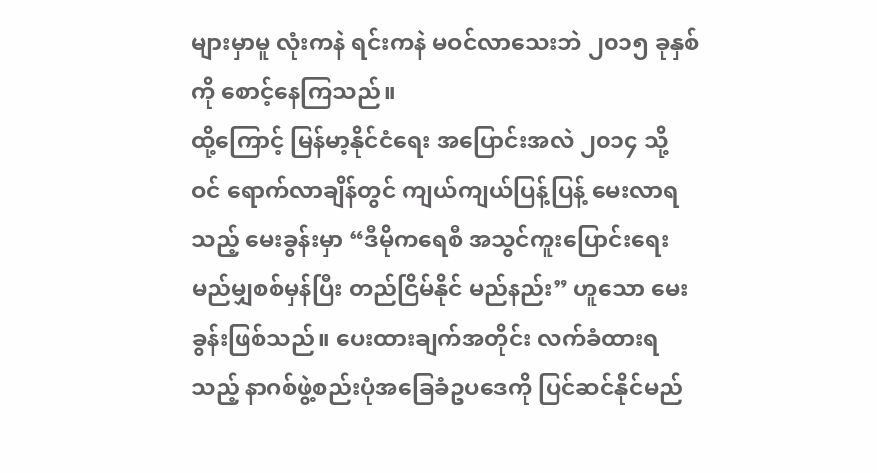များမှာမူ လုံးကနဲ ရင်းကနဲ မဝင်လာသေးဘဲ ၂၀၁၅ ခုနှစ်ကို စောင့်နေကြသည်။
ထို့ကြောင့် မြန်မာ့နိုင်ငံရေး အပြောင်းအလဲ ၂၀၁၄ သို့ ဝင် ရောက်လာချိန်တွင် ကျယ်ကျယ်ပြန့်ပြန့် မေးလာရသည့် မေးခွန်းမှာ “ဒီမိုကရေစီ အသွင်ကူးပြောင်းရေး မည်မျှစစ်မှန်ပြီး တည်ငြိမ်နိုင် မည်နည်း” ဟူသော မေးခွန်းဖြစ်သည်။ ပေးထားချက်အတိုင်း လက်ခံထားရသည့် နာဂစ်ဖွဲ့စည်းပုံအခြေခံဥပဒေကို ပြင်ဆင်နိုင်မည်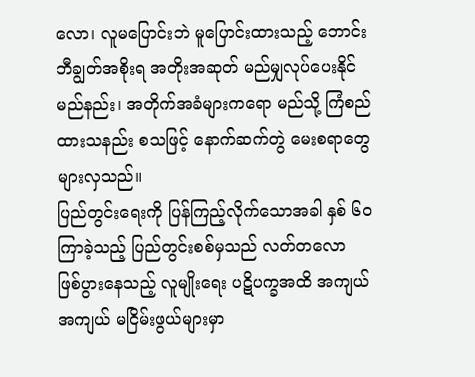လော၊ လူမပြောင်းဘဲ မူပြောင်းထားသည့် ဘောင်းဘီချွတ်အစိုးရ အတိုးအဆုတ် မည်မျှလုပ်ပေးနိုင်မည်နည်း၊ အတိုက်အခံများကရော မည်သို့ ကြံစည်ထားသနည်း စသဖြင့် နောက်ဆက်တွဲ မေးစရာတွေ များလှသည်။
ပြည်တွင်းရေးကို ပြန်ကြည့်လိုက်သောအခါ နှစ် ၆၀ ကြာခဲ့သည့် ပြည်တွင်းစစ်မှသည် လတ်တလော ဖြစ်ပွားနေသည့် လူမျိုးရေး ပဋိပက္ခအထိ အကျယ်အကျယ် မငြိမ်းဖွယ်များမှာ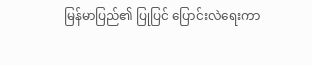မြန်မာပြည်၏ ပြုပြင် ပြောင်းလဲရေးကာ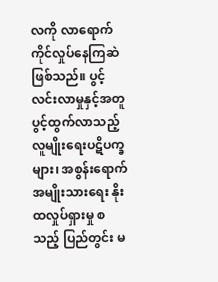လကို လာရောက်ကိုင်လှုပ်နေကြဆဲ ဖြစ်သည်။ ပွင့်လင်းလာမှုနှင့်အတူ ပွင့်ထွက်လာသည့် လူမျိုးရေးပဋိပက္ခများ၊ အစွန်းရောက် အမျိုးသားရေး နိုးထလှုပ်ရှားမှု စသည့် ပြည်တွင်း မ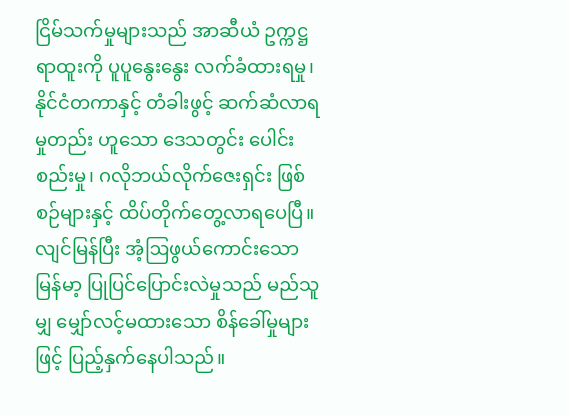ငြိမ်သက်မှုများသည် အာဆီယံ ဥက္ကဋ္ဌရာထူးကို ပူပူနွေးနွေး လက်ခံထားရမှု၊ နိုင်ငံတကာနှင့် တံခါးဖွင့် ဆက်ဆံလာရမှုတည်း ဟူသော ဒေသတွင်း ပေါင်းစည်းမှု၊ ဂလိုဘယ်လိုက်ဇေးရှင်း ဖြစ်စဉ်များနှင့် ထိပ်တိုက်တွေ့လာရပေပြီ။
လျင်မြန်ပြီး အံ့ဩဖွယ်ကောင်းသော မြန်မာ့ ပြုပြင်ပြောင်းလဲမှုသည် မည်သူမျှ မျှော်လင့်မထားသော စိန်ခေါ်မှုများဖြင့် ပြည့်နှက်နေပါသည်။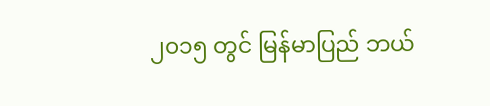၂၀၁၅ တွင် မြန်မာပြည် ဘယ်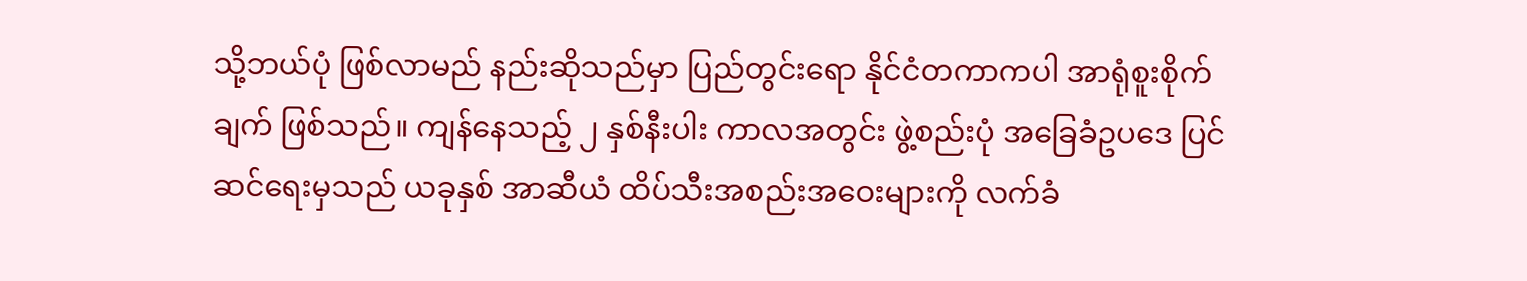သို့ဘယ်ပုံ ဖြစ်လာမည် နည်းဆိုသည်မှာ ပြည်တွင်းရော နိုင်ငံတကာကပါ အာရုံစူးစိုက်ချက် ဖြစ်သည်။ ကျန်နေသည့် ၂ နှစ်နီးပါး ကာလအတွင်း ဖွဲ့စည်းပုံ အခြေခံဥပဒေ ပြင်ဆင်ရေးမှသည် ယခုနှစ် အာဆီယံ ထိပ်သီးအစည်းအဝေးများကို လက်ခံ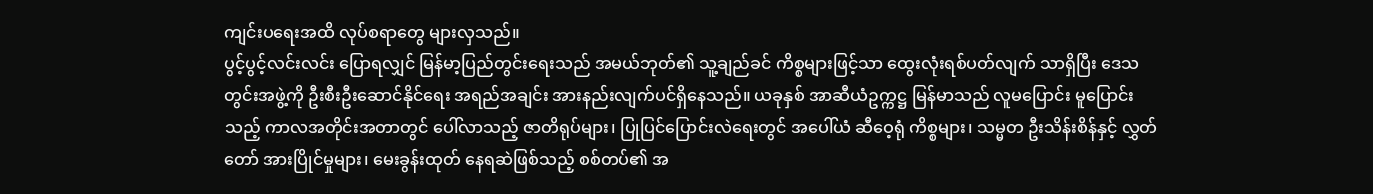ကျင်းပရေးအထိ လုပ်စရာတွေ များလှသည်။
ပွင့်ပွင့်လင်းလင်း ပြောရလျှင် မြန်မာ့ပြည်တွင်းရေးသည် အမယ်ဘုတ်၏ သူ့ချည်ခင် ကိစ္စများဖြင့်သာ ထွေးလုံးရစ်ပတ်လျက် သာရှိပြီး ဒေသတွင်းအဖွဲ့ကို ဦးစီးဦးဆောင်နိုင်ရေး အရည်အချင်း အားနည်းလျက်ပင်ရှိနေသည်။ ယခုနှစ် အာဆီယံဥက္ကဋ္ဌ မြန်မာသည် လူမပြောင်း မူပြောင်းသည့် ကာလအတိုင်းအတာတွင် ပေါ်လာသည့် ဇာတိရုပ်များ၊ ပြုပြင်ပြောင်းလဲရေးတွင် အပေါ်ယံ ဆီဝေ့ရုံ ကိစ္စများ၊ သမ္မတ ဦးသိန်းစိန်နှင့် လွှတ်တော် အားပြိုင်မှုများ၊ မေးခွန်းထုတ် နေရဆဲဖြစ်သည့် စစ်တပ်၏ အ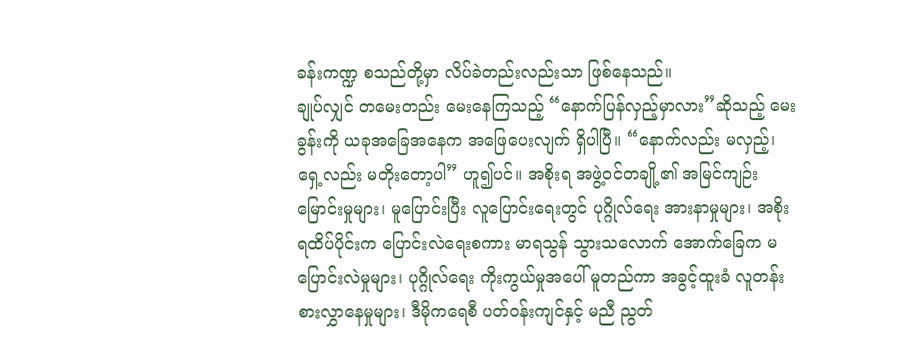ခန်းကဏ္ဍ စသည်တို့မှာ လိပ်ခဲတည်းလည်းသာ ဖြစ်နေသည်။
ချုပ်လျှင် တမေးတည်း မေးနေကြသည့် “နောက်ပြန်လှည့်မှာလား”ဆိုသည့် မေးခွန်းကို ယခုအခြေအနေက အဖြေပေးလျက် ရှိပါပြီ။ “နောက်လည်း မလှည့်၊ ရှေ့လည်း မတိုးတော့ပါ” ဟူ၍ပင်။ အစိုးရ အဖွဲ့ဝင်တချို့၏ အမြင်ကျဉ်းမြောင်းမှုများ၊ မူပြောင်းပြီး လူပြောင်းရေးတွင် ပုဂ္ဂိုလ်ရေး အားနာမှုများ၊ အစိုးရထိပ်ပိုင်းက ပြောင်းလဲရေးစကား မာရသွန် သွားသလောက် အောက်ခြေက မပြောင်းလဲမှုများ၊ ပုဂ္ဂိုလ်ရေး ကိုးကွယ်မှုအပေါ် မူတည်ကာ အခွင့်ထူးခံ လူတန်းစားလွှာနေမှုများ၊ ဒီမိုကရေစီ ပတ်ဝန်းကျင်နှင့် မညီ ညွတ်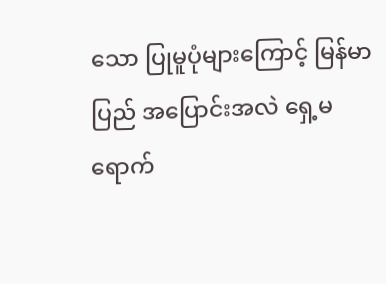သော ပြုမူပုံများကြောင့် မြန်မာပြည် အပြောင်းအလဲ ရှေ့မရောက်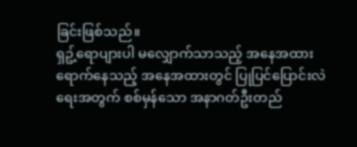ခြင်းဖြစ်သည်။
ရှဥ့်ရောပျားပါ မလျှောက်သာသည့် အနေအထား ရောက်နေသည့် အနေအထားတွင် ပြုပြင်ပြောင်းလဲရေးအတွက် စစ်မှန်သော အနာဂတ်ဦးတည်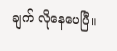ချက် လိုနေပေပြီ။